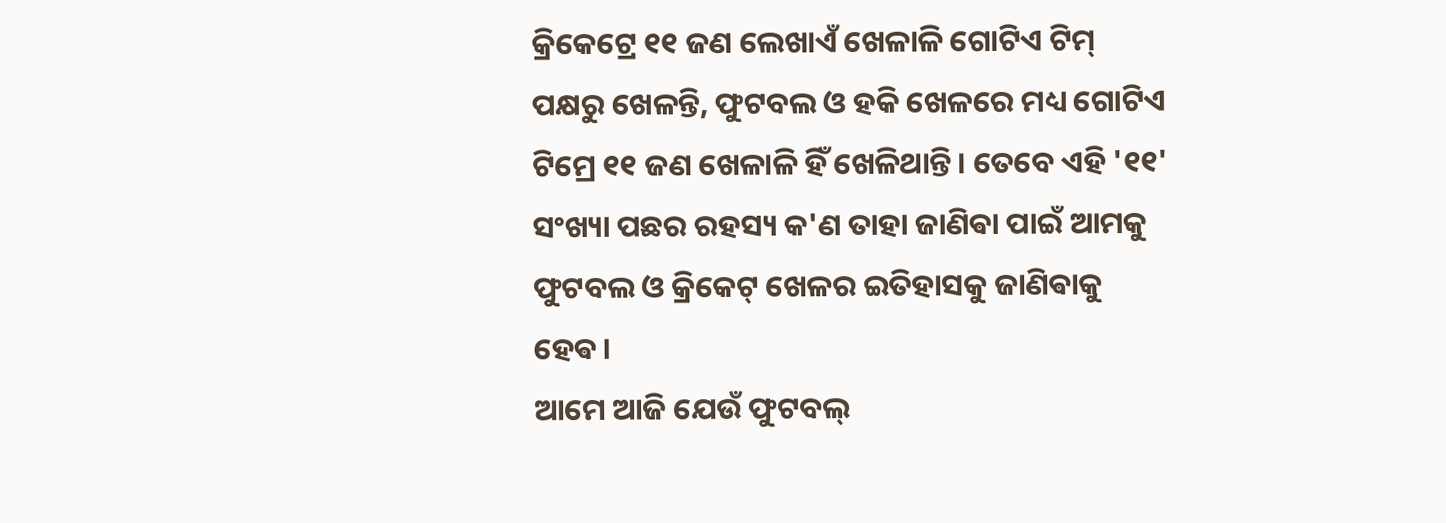କ୍ରିକେଟ୍ରେ ୧୧ ଜଣ ଲେଖାଏଁ ଖେଳାଳି ଗୋଟିଏ ଟିମ୍ ପକ୍ଷରୁ ଖେଳନ୍ତି, ଫୁଟବଲ ଓ ହକି ଖେଳରେ ମଧ୍ୟ ଗୋଟିଏ ଟିମ୍ରେ ୧୧ ଜଣ ଖେଳାଳି ହିଁ ଖେଳିଥାନ୍ତି। ତେବେ ଏହି '୧୧' ସଂଖ୍ୟା ପଛର ରହସ୍ୟ କ'ଣ ତାହା ଜାଣିଵା ପାଇଁ ଆମକୁ ଫୁଟବଲ ଓ କ୍ରିକେଟ୍ ଖେଳର ଇତିହାସକୁ ଜାଣିଵାକୁ ହେଵ।
ଆମେ ଆଜି ଯେଉଁ ଫୁଟବଲ୍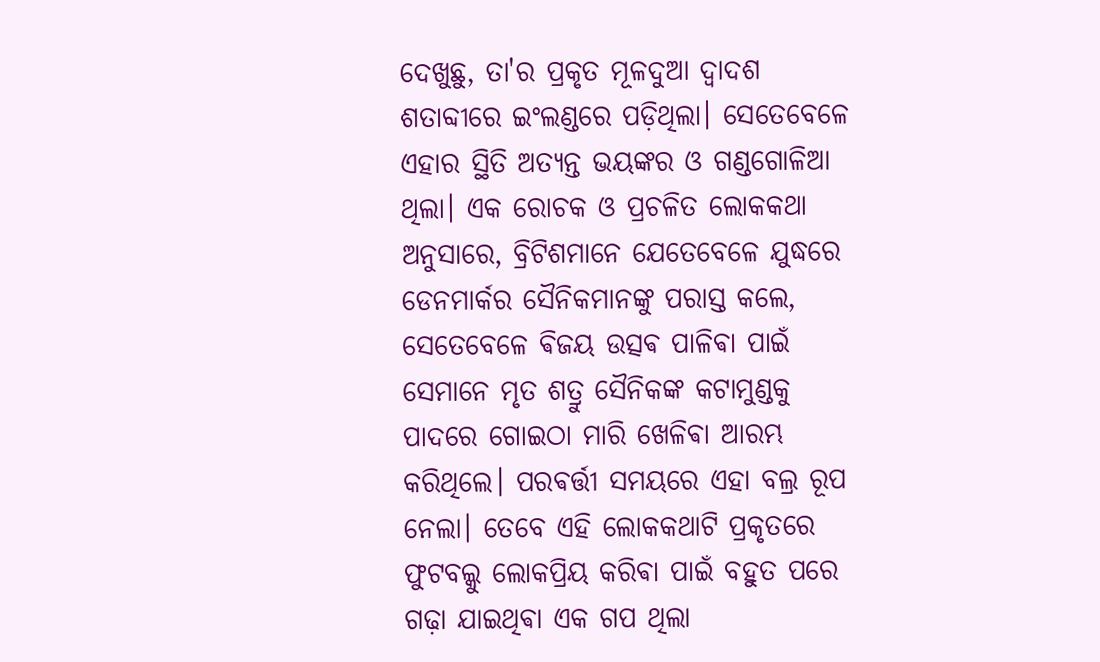ଦେଖୁଛୁ, ତା'ର ପ୍ରକୃତ ମୂଳଦୁଆ ଦ୍ଵାଦଶ ଶତାବ୍ଦୀରେ ଇଂଲଣ୍ଡରେ ପଡ଼ିଥିଲା। ସେତେବେଳେ ଏହାର ସ୍ଥିତି ଅତ୍ୟନ୍ତ ଭୟଙ୍କର ଓ ଗଣ୍ଡଗୋଳିଆ ଥିଲା। ଏକ ରୋଚକ ଓ ପ୍ରଚଳିତ ଲୋକକଥା ଅନୁସାରେ, ବ୍ରିଟିଶମାନେ ଯେତେବେଳେ ଯୁଦ୍ଧରେ ଡେନମାର୍କର ସୈନିକମାନଙ୍କୁ ପରାସ୍ତ କଲେ, ସେତେବେଳେ ଵିଜୟ ଉତ୍ସଵ ପାଳିଵା ପାଇଁ ସେମାନେ ମୃତ ଶତ୍ରୁ ସୈନିକଙ୍କ କଟାମୁଣ୍ଡକୁ ପାଦରେ ଗୋଇଠା ମାରି ଖେଳିଵା ଆରମ୍ଭ କରିଥିଲେ। ପରଵର୍ତ୍ତୀ ସମୟରେ ଏହା ବଲ୍ର ରୂପ ନେଲା। ତେବେ ଏହି ଲୋକକଥାଟି ପ୍ରକୃତରେ ଫୁଟବଲ୍କୁ ଲୋକପ୍ରିୟ କରିଵା ପାଇଁ ବହୁତ ପରେ ଗଢ଼ା ଯାଇଥିଵା ଏକ ଗପ ଥିଲା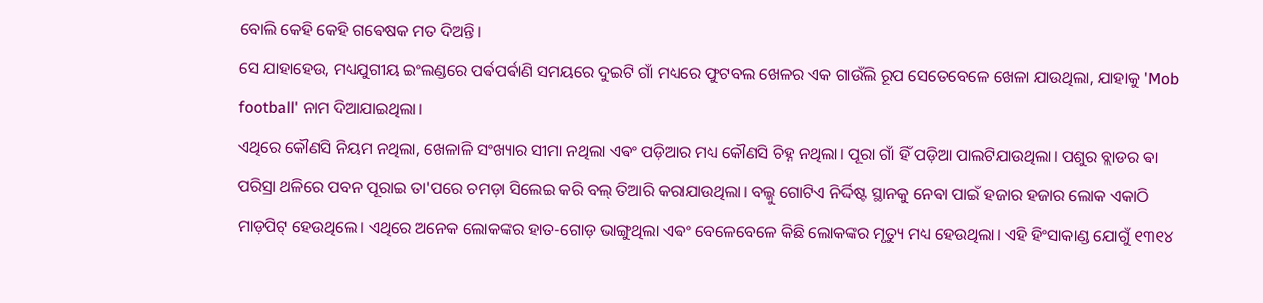ବୋଲି କେହି କେହି ଗଵେଷକ ମତ ଦିଅନ୍ତି।
ସେ ଯାହାହେଉ, ମଧ୍ୟଯୁଗୀୟ ଇଂଲଣ୍ଡରେ ପର୍ଵପର୍ଵାଣି ସମୟରେ ଦୁଇଟି ଗାଁ ମଧ୍ୟରେ ଫୁଟବଲ ଖେଳର ଏକ ଗାଉଁଲି ରୂପ ସେତେବେଳେ ଖେଳା ଯାଉଥିଲା, ଯାହାକୁ 'Mob football' ନାମ ଦିଆଯାଇଥିଲା।
ଏଥିରେ କୌଣସି ନିୟମ ନଥିଲା, ଖେଳାଳି ସଂଖ୍ୟାର ସୀମା ନଥିଲା ଏଵଂ ପଡ଼ିଆର ମଧ୍ୟ କୌଣସି ଚିହ୍ନ ନଥିଲା। ପୂରା ଗାଁ ହିଁ ପଡ଼ିଆ ପାଲଟିଯାଉଥିଲା। ପଶୁର ବ୍ଲାଡର ଵା ପରିସ୍ରା ଥଳିରେ ପବନ ପୂରାଇ ତା'ପରେ ଚମଡ଼ା ସିଲେଇ କରି ବଲ୍ ତିଆରି କରାଯାଉଥିଲା। ବଲ୍କୁ ଗୋଟିଏ ନିର୍ଦ୍ଦିଷ୍ଟ ସ୍ଥାନକୁ ନେଵା ପାଇଁ ହଜାର ହଜାର ଲୋକ ଏକାଠି ମାଡ଼ପିଟ୍ ହେଉଥିଲେ। ଏଥିରେ ଅନେକ ଲୋକଙ୍କର ହାତ-ଗୋଡ଼ ଭାଙ୍ଗୁଥିଲା ଏଵଂ ବେଳେବେଳେ କିଛି ଲୋକଙ୍କର ମୃତ୍ୟୁ ମଧ୍ୟ ହେଉଥିଲା। ଏହି ହିଂସାକାଣ୍ଡ ଯୋଗୁଁ ୧୩୧୪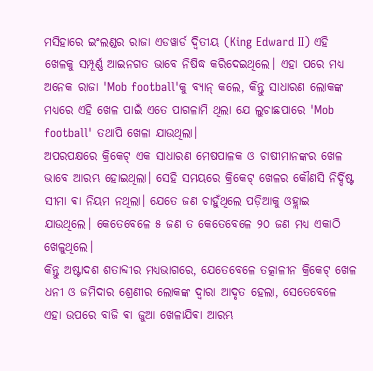ମସିହାରେ ଇଂଲଣ୍ଡର ରାଜା ଏଡୱାର୍ଡ ଦ୍ଵିତୀୟ (King Edward II) ଏହି ଖେଳକୁ ସମ୍ପୂର୍ଣ୍ଣ ଆଇନଗତ ଭାବେ ନିଷିଦ୍ଧ କରିଦେଇଥିଲେ। ଏହା ପରେ ମଧ୍ୟ ଅନେକ ରାଜା 'Mob football'କୁ ବ୍ୟାନ୍ କଲେ, କିନ୍ତୁ ସାଧାରଣ ଲୋକଙ୍କ ମଧ୍ୟରେ ଏହି ଖେଳ ପାଇଁ ଏତେ ପାଗଳାମି ଥିଲା ଯେ ଲୁଚାଛପାରେ 'Mob football' ତଥାପି ଖେଳା ଯାଉଥିଲା।
ଅପରପକ୍ଷରେ କ୍ରିକେଟ୍ ଏକ ସାଧାରଣ ମେଷପାଳକ ଓ ଚାଷୀମାନଙ୍କର ଖେଳ ଭାବେ ଆରମ୍ଭ ହୋଇଥିଲା। ସେହି ସମୟରେ କ୍ରିକେଟ୍ ଖେଳର କୌଣସି ନିର୍ଦ୍ଦିଷ୍ଟ ସୀମା ଵା ନିୟମ ନଥିଲା। ଯେତେ ଜଣ ଚାହୁଁଥିଲେ ପଡ଼ିଆକୁ ଓହ୍ଲାଇ ଯାଉଥିଲେ। କେତେବେଳେ ୫ ଜଣ ତ କେତେବେଳେ ୨୦ ଜଣ ମଧ୍ୟ ଏକାଠି ଖେଳୁଥିଲେ।
କିନ୍ତୁ ଅଷ୍ଟାଦଶ ଶତାବ୍ଦୀର ମଧ୍ୟଭାଗରେ, ଯେତେବେଳେ ତତ୍କାଳୀନ କ୍ରିକେଟ୍ ଖେଳ ଧନୀ ଓ ଜମିଦାର ଶ୍ରେଣୀର ଲୋକଙ୍କ ଦ୍ୱାରା ଆଦୃତ ହେଲା, ସେତେବେଳେ ଏହା ଉପରେ ବାଜି ଵା ଜୁଆ ଖେଳାଯିଵା ଆରମ୍ଭ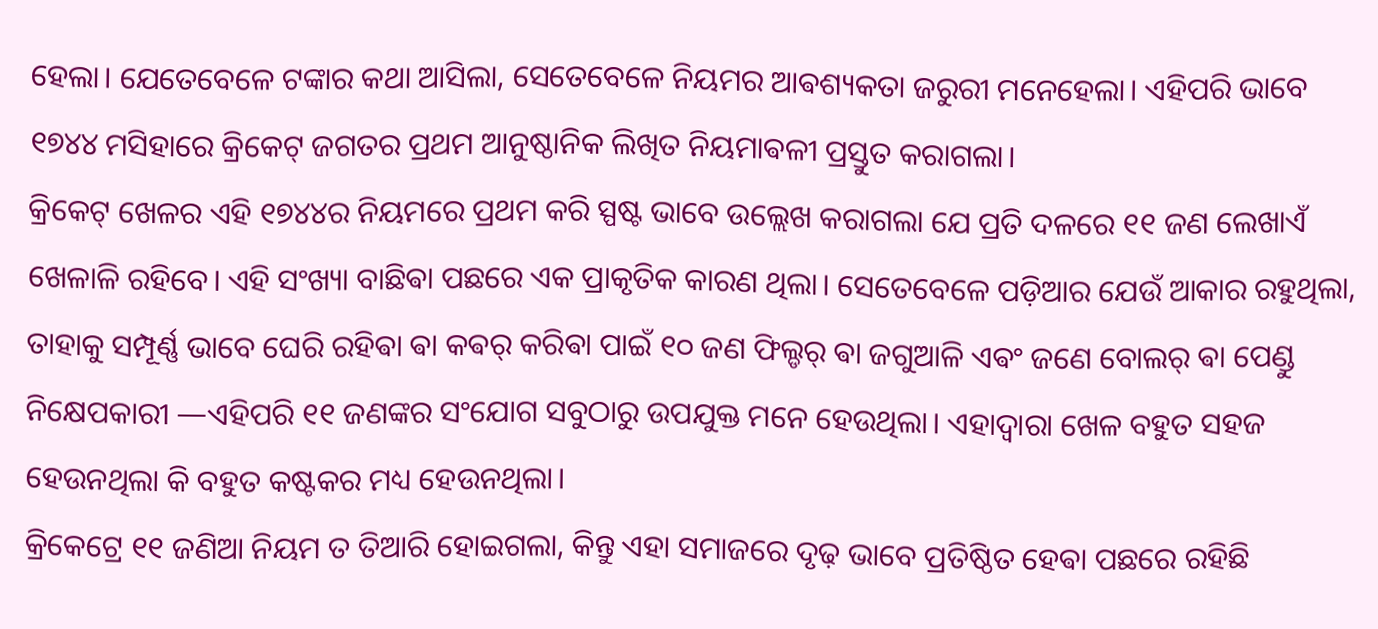ହେଲା। ଯେତେବେଳେ ଟଙ୍କାର କଥା ଆସିଲା, ସେତେବେଳେ ନିୟମର ଆଵଶ୍ୟକତା ଜରୁରୀ ମନେହେଲା। ଏହିପରି ଭାବେ ୧୭୪୪ ମସିହାରେ କ୍ରିକେଟ୍ ଜଗତର ପ୍ରଥମ ଆନୁଷ୍ଠାନିକ ଲିଖିତ ନିୟମାଵଳୀ ପ୍ରସ୍ତୁତ କରାଗଲା।
କ୍ରିକେଟ୍ ଖେଳର ଏହି ୧୭୪୪ର ନିୟମରେ ପ୍ରଥମ କରି ସ୍ପଷ୍ଟ ଭାବେ ଉଲ୍ଲେଖ କରାଗଲା ଯେ ପ୍ରତି ଦଳରେ ୧୧ ଜଣ ଲେଖାଏଁ ଖେଳାଳି ରହିବେ। ଏହି ସଂଖ୍ୟା ବାଛିଵା ପଛରେ ଏକ ପ୍ରାକୃତିକ କାରଣ ଥିଲା। ସେତେବେଳେ ପଡ଼ିଆର ଯେଉଁ ଆକାର ରହୁଥିଲା, ତାହାକୁ ସମ୍ପୂର୍ଣ୍ଣ ଭାବେ ଘେରି ରହିଵା ଵା କଵର୍ କରିଵା ପାଇଁ ୧୦ ଜଣ ଫିଲ୍ଡର୍ ଵା ଜଗୁଆଳି ଏଵଂ ଜଣେ ବୋଲର୍ ଵା ପେଣ୍ଡୁ ନିକ୍ଷେପକାରୀ —ଏହିପରି ୧୧ ଜଣଙ୍କର ସଂଯୋଗ ସବୁଠାରୁ ଉପଯୁକ୍ତ ମନେ ହେଉଥିଲା। ଏହାଦ୍ୱାରା ଖେଳ ବହୁତ ସହଜ ହେଉନଥିଲା କି ବହୁତ କଷ୍ଟକର ମଧ୍ୟ ହେଉନଥିଲା।
କ୍ରିକେଟ୍ରେ ୧୧ ଜଣିଆ ନିୟମ ତ ତିଆରି ହୋଇଗଲା, କିନ୍ତୁ ଏହା ସମାଜରେ ଦୃଢ଼ ଭାବେ ପ୍ରତିଷ୍ଠିତ ହେଵା ପଛରେ ରହିଛି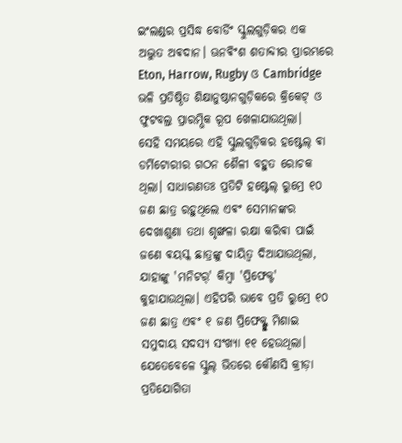ଇଂଲଣ୍ଡର ପ୍ରସିଦ୍ଧ ବୋର୍ଡିଂ ସ୍କୁଲଗୁଡ଼ିକର ଏକ ଅଦ୍ଭୁତ ଅଵଦାନ। ଊନଵିଂଶ ଶତାବ୍ଦୀର ପ୍ରାରମ୍ଭରେ Eton, Harrow, Rugby ଓ Cambridge ଭଳି ପ୍ରତିଷ୍ଠିତ ଶିକ୍ଷାନୁଷ୍ଠାନଗୁଡ଼ିକରେ କ୍ରିକେଟ୍ ଓ ଫୁଟବଲ୍ର ପ୍ରାରମ୍ଭିକ ରୂପ ଖେଳାଯାଉଥିଲା।
ସେହି ସମୟରେ ଏହି ସ୍କୁଲଗୁଡ଼ିକର ହଷ୍ଟେଲ୍ ଵା ଡର୍ମିଟୋରୀର ଗଠନ ଶୈଳୀ ବହୁତ ରୋଚକ ଥିଲା। ସାଧାରଣତଃ ପ୍ରତିଟି ହଷ୍ଟେଲ୍ ରୁମ୍ରେ ୧୦ ଜଣ ଛାତ୍ର ରହୁଥିଲେ ଏଵଂ ସେମାନଙ୍କର ଦେଖାଶୁଣା ତଥା ଶୃଙ୍ଖଳା ରକ୍ଷା କରିଵା ପାଇଁ ଜଣେ ଵୟସ୍କ ଛାତ୍ରଙ୍କୁ ଦାୟିତ୍ୱ ଦିଆଯାଉଥିଲା, ଯାହାଙ୍କୁ 'ମନିଟର୍' କିମ୍ବା 'ପ୍ରିଫେକ୍ଟ' କୁହାଯାଉଥିଲା। ଏହିପରି ଭାବେ ପ୍ରତି ରୁମ୍ରେ ୧୦ ଜଣ ଛାତ୍ର ଏଵଂ ୧ ଜଣ ପ୍ରିଫେକ୍ଟ୍ଙ୍କୁ ମିଶାଇ ସମୁଦାୟ ସଦସ୍ୟ ସଂଖ୍ୟା ୧୧ ହେଉଥିଲା।
ଯେତେବେଳେ ସ୍କୁଲ୍ ଭିତରେ କୌଣସି କ୍ରୀଡ଼ା ପ୍ରତିଯୋଗିତା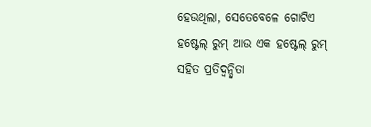ହେଉଥିଲା, ସେତେବେଳେ ଗୋଟିଏ ହଷ୍ଟେଲ୍ ରୁମ୍ ଆଉ ଏକ ହଷ୍ଟେଲ୍ ରୁମ୍ ସହିତ ପ୍ରତିଦ୍ୱନ୍ଦ୍ୱିତା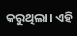କରୁଥିଲା। ଏହି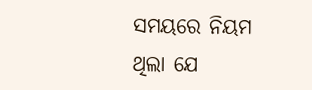ସମୟରେ ନିୟମ ଥିଲା ଯେ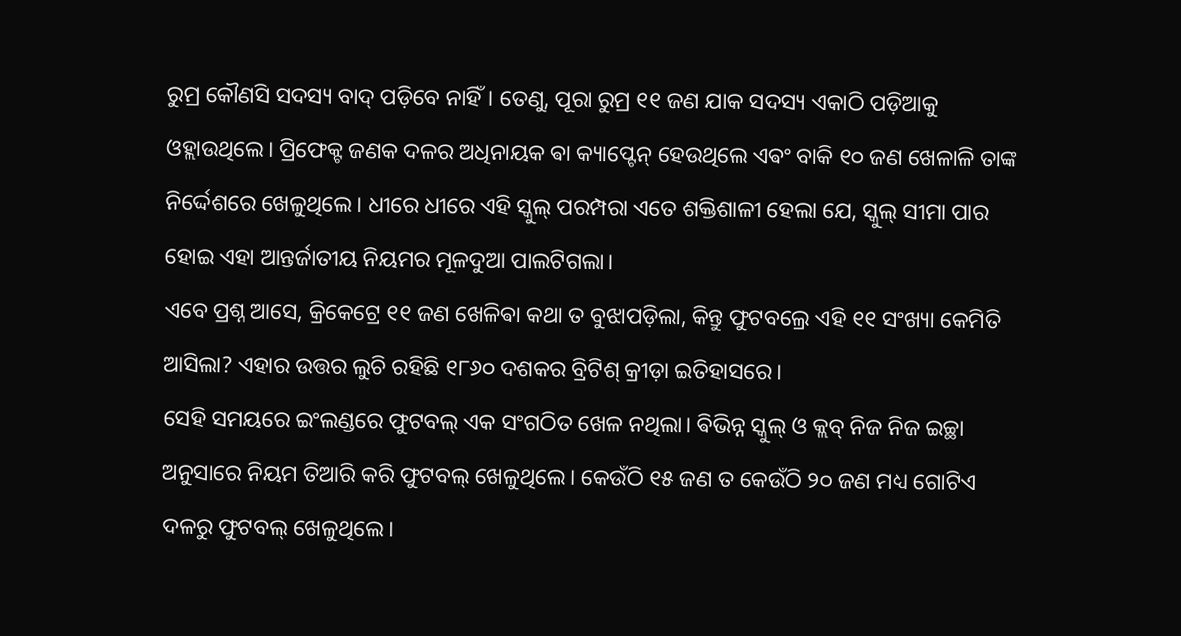ରୁମ୍ର କୌଣସି ସଦସ୍ୟ ବାଦ୍ ପଡ଼ିବେ ନାହିଁ। ତେଣୁ, ପୂରା ରୁମ୍ର ୧୧ ଜଣ ଯାକ ସଦସ୍ୟ ଏକାଠି ପଡ଼ିଆକୁ ଓହ୍ଲାଉଥିଲେ। ପ୍ରିଫେକ୍ଟ ଜଣକ ଦଳର ଅଧିନାୟକ ଵା କ୍ୟାପ୍ଟେନ୍ ହେଉଥିଲେ ଏଵଂ ବାକି ୧୦ ଜଣ ଖେଳାଳି ତାଙ୍କ ନିର୍ଦ୍ଦେଶରେ ଖେଳୁଥିଲେ। ଧୀରେ ଧୀରେ ଏହି ସ୍କୁଲ୍ ପରମ୍ପରା ଏତେ ଶକ୍ତିଶାଳୀ ହେଲା ଯେ, ସ୍କୁଲ୍ ସୀମା ପାର ହୋଇ ଏହା ଆନ୍ତର୍ଜାତୀୟ ନିୟମର ମୂଳଦୁଆ ପାଲଟିଗଲା।
ଏବେ ପ୍ରଶ୍ନ ଆସେ, କ୍ରିକେଟ୍ରେ ୧୧ ଜଣ ଖେଳିଵା କଥା ତ ବୁଝାପଡ଼ିଲା, କିନ୍ତୁ ଫୁଟବଲ୍ରେ ଏହି ୧୧ ସଂଖ୍ୟା କେମିତି ଆସିଲା? ଏହାର ଉତ୍ତର ଲୁଚି ରହିଛି ୧୮୬୦ ଦଶକର ବ୍ରିଟିଶ୍ କ୍ରୀଡ଼ା ଇତିହାସରେ।
ସେହି ସମୟରେ ଇଂଲଣ୍ଡରେ ଫୁଟବଲ୍ ଏକ ସଂଗଠିତ ଖେଳ ନଥିଲା। ଵିଭିନ୍ନ ସ୍କୁଲ୍ ଓ କ୍ଲବ୍ ନିଜ ନିଜ ଇଚ୍ଛା ଅନୁସାରେ ନିୟମ ତିଆରି କରି ଫୁଟବଲ୍ ଖେଳୁଥିଲେ। କେଉଁଠି ୧୫ ଜଣ ତ କେଉଁଠି ୨୦ ଜଣ ମଧ୍ୟ ଗୋଟିଏ ଦଳରୁ ଫୁଟବଲ୍ ଖେଳୁଥିଲେ।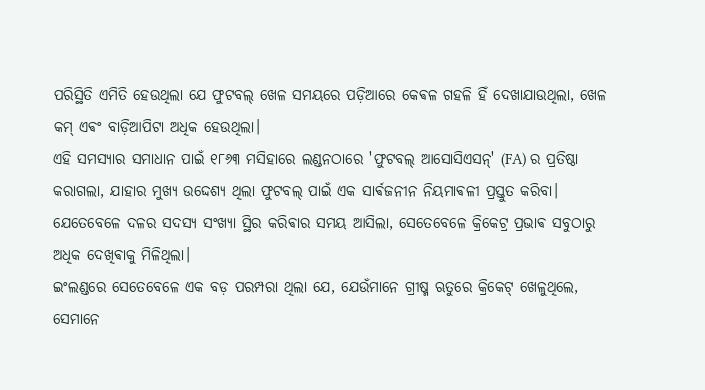ପରିସ୍ଥିତି ଏମିତି ହେଉଥିଲା ଯେ ଫୁଟବଲ୍ ଖେଳ ସମୟରେ ପଡ଼ିଆରେ କେଵଳ ଗହଳି ହିଁ ଦେଖାଯାଉଥିଲା, ଖେଳ କମ୍ ଏଵଂ ବାଡ଼ିଆପିଟା ଅଧିକ ହେଉଥିଲା।
ଏହି ସମସ୍ୟାର ସମାଧାନ ପାଇଁ ୧୮୬୩ ମସିହାରେ ଲଣ୍ଡନଠାରେ 'ଫୁଟବଲ୍ ଆସୋସିଏସନ୍' (FA) ର ପ୍ରତିଷ୍ଠା କରାଗଲା, ଯାହାର ମୁଖ୍ୟ ଉଦ୍ଦେଶ୍ୟ ଥିଲା ଫୁଟବଲ୍ ପାଇଁ ଏକ ସାର୍ଵଜନୀନ ନିୟମାଵଳୀ ପ୍ରସ୍ତୁତ କରିବା। ଯେତେବେଳେ ଦଳର ସଦସ୍ୟ ସଂଖ୍ୟା ସ୍ଥିର କରିଵାର ସମୟ ଆସିଲା, ସେତେବେଳେ କ୍ରିକେଟ୍ର ପ୍ରଭାଵ ସବୁଠାରୁ ଅଧିକ ଦେଖିଵାକୁ ମିଳିଥିଲା।
ଇଂଲଣ୍ଡରେ ସେତେବେଳେ ଏକ ବଡ଼ ପରମ୍ପରା ଥିଲା ଯେ, ଯେଉଁମାନେ ଗ୍ରୀଷ୍ମ ଋତୁରେ କ୍ରିକେଟ୍ ଖେଳୁଥିଲେ, ସେମାନେ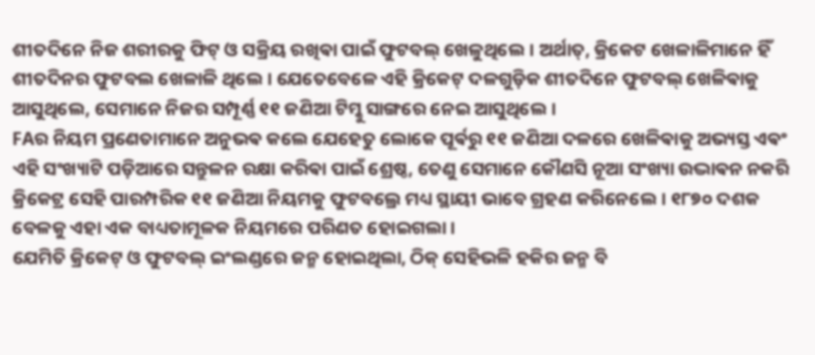ଶୀତଦିନେ ନିଜ ଶରୀରକୁ ଫିଟ୍ ଓ ସକ୍ରିୟ ରଖିଵା ପାଇଁ ଫୁଟବଲ୍ ଖେଳୁଥିଲେ। ଅର୍ଥାତ୍, କ୍ରିକେଟ ଖେଳାଳିମାନେ ହିଁ ଶୀତଦିନର ଫୁଟବଲ ଖେଳାଳି ଥିଲେ। ଯେତେବେଳେ ଏହି କ୍ରିକେଟ୍ ଦଳଗୁଡ଼ିକ ଶୀତଦିନେ ଫୁଟବଲ୍ ଖେଳିଵାକୁ ଆସୁଥିଲେ, ସେମାନେ ନିଜର ସମ୍ପୂର୍ଣ୍ଣ ୧୧ ଜଣିଆ ଟିମ୍କୁ ସାଙ୍ଗରେ ନେଇ ଆସୁଥିଲେ।
FAର ନିୟମ ପ୍ରଣେତାମାନେ ଅନୁଭଵ କଲେ ଯେହେତୁ ଲୋକେ ପୂର୍ଵରୁ ୧୧ ଜଣିଆ ଦଳରେ ଖେଳିଵାକୁ ଅଭ୍ୟସ୍ତ ଏଵଂ ଏହି ସଂଖ୍ୟାଟି ପଡ଼ିଆରେ ସନ୍ତୁଳନ ରକ୍ଷା କରିଵା ପାଇଁ ଶ୍ରେଷ୍ଠ, ତେଣୁ ସେମାନେ କୌଣସି ନୂଆ ସଂଖ୍ୟା ଉଦ୍ଭାଵନ ନକରି କ୍ରିକେଟ୍ର ସେହି ପାରମ୍ପରିକ ୧୧ ଜଣିଆ ନିୟମକୁ ଫୁଟବଲ୍ରେ ମଧ୍ୟ ସ୍ଥାୟୀ ଭାବେ ଗ୍ରହଣ କରିନେଲେ। ୧୮୭୦ ଦଶକ ବେଳକୁ ଏହା ଏକ ବାଧ୍ୟତାମୂଳକ ନିୟମରେ ପରିଣତ ହୋଇଗଲା।
ଯେମିତି କ୍ରିକେଟ୍ ଓ ଫୁଟବଲ୍ ଇଂଲଣ୍ଡରେ ଜନ୍ମ ହୋଇଥିଲା, ଠିକ୍ ସେହିଭଳି ହକିର ଜନ୍ମ ବି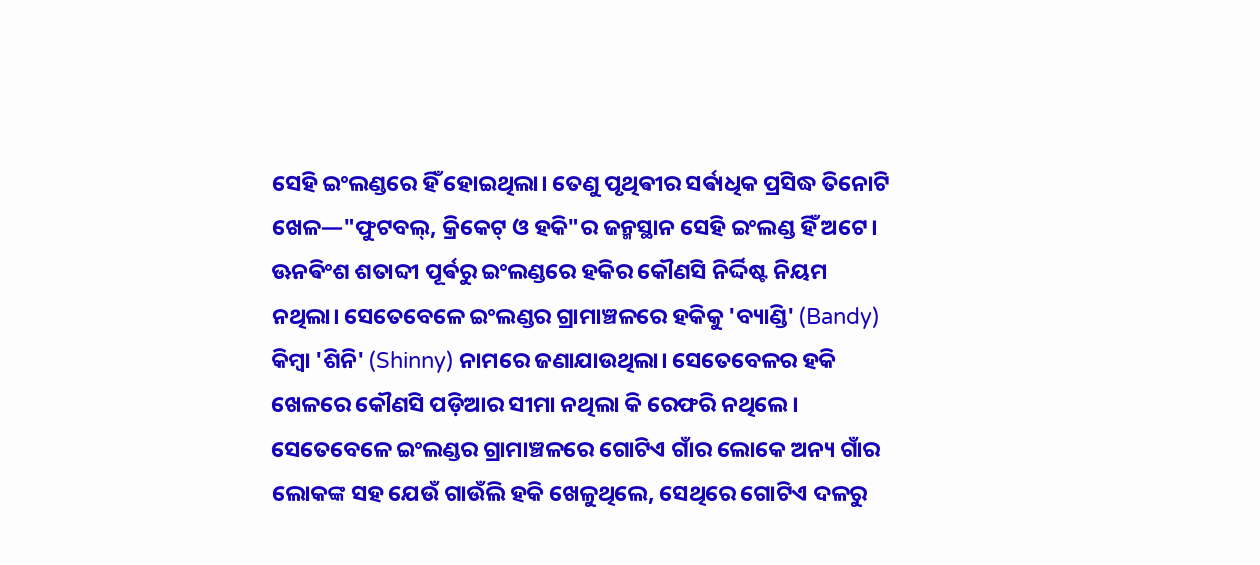ସେହି ଇଂଲଣ୍ଡରେ ହିଁ ହୋଇଥିଲା। ତେଣୁ ପୃଥିଵୀର ସର୍ଵାଧିକ ପ୍ରସିଦ୍ଧ ତିନୋଟି ଖେଳ—"ଫୁଟବଲ୍, କ୍ରିକେଟ୍ ଓ ହକି"ର ଜନ୍ମସ୍ଥାନ ସେହି ଇଂଲଣ୍ଡ ହିଁ ଅଟେ।
ଊନଵିଂଶ ଶତାବ୍ଦୀ ପୂର୍ଵରୁ ଇଂଲଣ୍ଡରେ ହକିର କୌଣସି ନିର୍ଦ୍ଦିଷ୍ଟ ନିୟମ ନଥିଲା। ସେତେବେଳେ ଇଂଲଣ୍ଡର ଗ୍ରାମାଞ୍ଚଳରେ ହକିକୁ 'ବ୍ୟାଣ୍ଡି' (Bandy) କିମ୍ବା 'ଶିନି' (Shinny) ନାମରେ ଜଣାଯାଉଥିଲା। ସେତେବେଳର ହକି ଖେଳରେ କୌଣସି ପଡ଼ିଆର ସୀମା ନଥିଲା କି ରେଫରି ନଥିଲେ।
ସେତେବେଳେ ଇଂଲଣ୍ଡର ଗ୍ରାମାଞ୍ଚଳରେ ଗୋଟିଏ ଗାଁର ଲୋକେ ଅନ୍ୟ ଗାଁର ଲୋକଙ୍କ ସହ ଯେଉଁ ଗାଉଁଲି ହକି ଖେଳୁଥିଲେ, ସେଥିରେ ଗୋଟିଏ ଦଳରୁ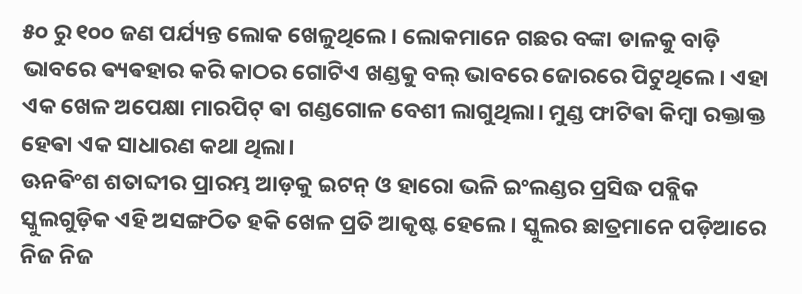୫୦ ରୁ ୧୦୦ ଜଣ ପର୍ଯ୍ୟନ୍ତ ଲୋକ ଖେଳୁଥିଲେ। ଲୋକମାନେ ଗଛର ବଙ୍କା ଡାଳକୁ ବାଡ଼ି ଭାବରେ ଵ୍ୟଵହାର କରି କାଠର ଗୋଟିଏ ଖଣ୍ଡକୁ ବଲ୍ ଭାବରେ ଜୋରରେ ପିଟୁଥିଲେ। ଏହା ଏକ ଖେଳ ଅପେକ୍ଷା ମାରପିଟ୍ ଵା ଗଣ୍ଡଗୋଳ ବେଶୀ ଲାଗୁଥିଲା। ମୁଣ୍ଡ ଫାଟିଵା କିମ୍ବା ରକ୍ତାକ୍ତ ହେଵା ଏକ ସାଧାରଣ କଥା ଥିଲା।
ଊନଵିଂଶ ଶତାବ୍ଦୀର ପ୍ରାରମ୍ଭ ଆଡ଼କୁ ଇଟନ୍ ଓ ହାରୋ ଭଳି ଇଂଲଣ୍ଡର ପ୍ରସିଦ୍ଧ ପବ୍ଲିକ ସ୍କୁଲଗୁଡ଼ିକ ଏହି ଅସଙ୍ଗଠିତ ହକି ଖେଳ ପ୍ରତି ଆକୃଷ୍ଟ ହେଲେ। ସ୍କୁଲର ଛାତ୍ରମାନେ ପଡ଼ିଆରେ ନିଜ ନିଜ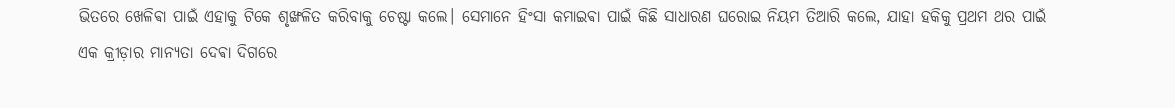ଭିତରେ ଖେଳିଵା ପାଇଁ ଏହାକୁ ଟିକେ ଶୃଙ୍ଖଳିତ କରିବାକୁ ଚେଷ୍ଟା କଲେ। ସେମାନେ ହିଂସା କମାଇଵା ପାଇଁ କିଛି ସାଧାରଣ ଘରୋଇ ନିୟମ ତିଆରି କଲେ, ଯାହା ହକିକୁ ପ୍ରଥମ ଥର ପାଇଁ ଏକ କ୍ରୀଡ଼ାର ମାନ୍ୟତା ଦେଵା ଦିଗରେ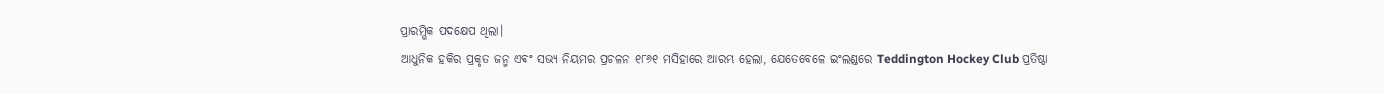ପ୍ରାରମ୍ଭିକ ପଦକ୍ଷେପ ଥିଲା।
ଆଧୁନିକ ହକିର ପ୍ରକୃତ ଜନ୍ମ ଏଵଂ ସଭ୍ୟ ନିୟମର ପ୍ରଚଳନ ୧୮୬୧ ମସିହାରେ ଆରମ୍ଭ ହେଲା, ଯେତେବେଳେ ଇଂଲଣ୍ଡରେ Teddington Hockey Club ପ୍ରତିଷ୍ଠା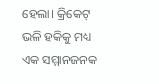ହେଲା। କ୍ରିକେଟ୍ ଭଳି ହକିକୁ ମଧ୍ୟ ଏକ ସମ୍ମାନଜନକ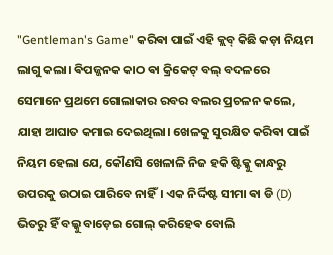"Gentleman's Game" କରିଵା ପାଇଁ ଏହି କ୍ଲବ୍ କିଛି କଡ଼ା ନିୟମ ଲାଗୁ କଲା। ଵିପଜ୍ଜନକ କାଠ ଵା କ୍ରିକେଟ୍ ବଲ୍ ବଦଳରେ ସେମାନେ ପ୍ରଥମେ ଗୋଲାକାର ରବର ବଲର ପ୍ରଚଳନ କଲେ, ଯାହା ଆଘାତ କମାଇ ଦେଇଥିଲା। ଖେଳକୁ ସୁରକ୍ଷିତ କରିଵା ପାଇଁ ନିୟମ ହେଲା ଯେ, କୌଣସି ଖେଳାଳି ନିଜ ହକି ଷ୍ଟିକ୍କୁ କାନ୍ଧରୁ ଉପରକୁ ଉଠାଇ ପାରିବେ ନାହିଁ। ଏକ ନିର୍ଦ୍ଦିଷ୍ଟ ସୀମା ଵା ଡି (D) ଭିତରୁ ହିଁ ବଲ୍କୁ ବାଡ଼େଇ ଗୋଲ୍ କରିହେଵ ବୋଲି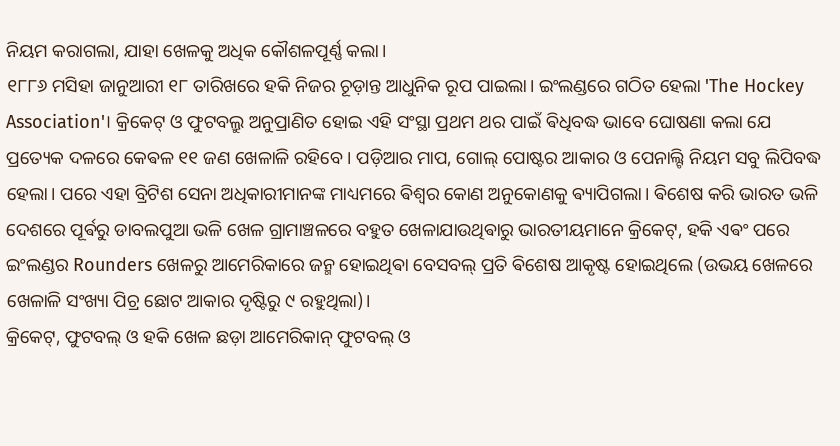ନିୟମ କରାଗଲା, ଯାହା ଖେଳକୁ ଅଧିକ କୌଶଳପୂର୍ଣ୍ଣ କଲା।
୧୮୮୬ ମସିହା ଜାନୁଆରୀ ୧୮ ତାରିଖରେ ହକି ନିଜର ଚୂଡ଼ାନ୍ତ ଆଧୁନିକ ରୂପ ପାଇଲା। ଇଂଲଣ୍ଡରେ ଗଠିତ ହେଲା 'The Hockey Association'। କ୍ରିକେଟ୍ ଓ ଫୁଟବଲ୍ରୁ ଅନୁପ୍ରାଣିତ ହୋଇ ଏହି ସଂସ୍ଥା ପ୍ରଥମ ଥର ପାଇଁ ଵିଧିବଦ୍ଧ ଭାବେ ଘୋଷଣା କଲା ଯେ ପ୍ରତ୍ୟେକ ଦଳରେ କେଵଳ ୧୧ ଜଣ ଖେଳାଳି ରହିବେ। ପଡ଼ିଆର ମାପ, ଗୋଲ୍ ପୋଷ୍ଟର ଆକାର ଓ ପେନାଲ୍ଟି ନିୟମ ସବୁ ଲିପିବଦ୍ଧ ହେଲା। ପରେ ଏହା ବ୍ରିଟିଶ ସେନା ଅଧିକାରୀମାନଙ୍କ ମାଧ୍ୟମରେ ଵିଶ୍ୱର କୋଣ ଅନୁକୋଣକୁ ଵ୍ୟାପିଗଲା। ଵିଶେଷ କରି ଭାରତ ଭଳି ଦେଶରେ ପୂର୍ଵରୁ ଡାବଲପୁଆ ଭଳି ଖେଳ ଗ୍ରାମାଞ୍ଚଳରେ ବହୁତ ଖେଳାଯାଉଥିଵାରୁ ଭାରତୀୟମାନେ କ୍ରିକେଟ୍, ହକି ଏଵଂ ପରେ ଇଂଲଣ୍ଡର Rounders ଖେଳରୁ ଆମେରିକାରେ ଜନ୍ମ ହୋଇଥିଵା ବେସବଲ୍ ପ୍ରତି ଵିଶେଷ ଆକୃଷ୍ଟ ହୋଇଥିଲେ (ଉଭୟ ଖେଳରେ ଖେଳାଳି ସଂଖ୍ୟା ପିଚ୍ର ଛୋଟ ଆକାର ଦୃଷ୍ଟିରୁ ୯ ରହୁଥିଲା)।
କ୍ରିକେଟ୍, ଫୁଟବଲ୍ ଓ ହକି ଖେଳ ଛଡ଼ା ଆମେରିକାନ୍ ଫୁଟବଲ୍ ଓ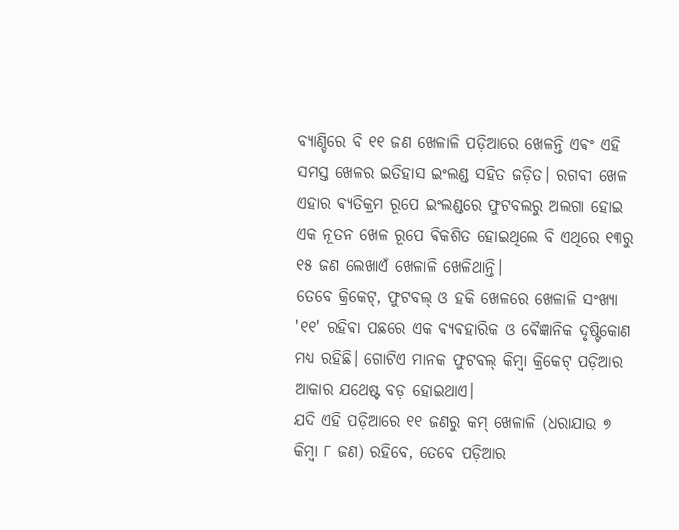ବ୍ୟାଣ୍ଡିରେ ବି ୧୧ ଜଣ ଖେଳାଳି ପଡ଼ିଆରେ ଖେଳନ୍ତି ଏଵଂ ଏହି ସମସ୍ତ ଖେଳର ଇତିହାସ ଇଂଲଣ୍ଡ ସହିତ ଜଡ଼ିତ। ରଗବୀ ଖେଳ ଏହାର ଵ୍ୟତିକ୍ରମ ରୂପେ ଇଂଲଣ୍ଡରେ ଫୁଟବଲରୁ ଅଲଗା ହୋଇ ଏକ ନୂତନ ଖେଳ ରୂପେ ଵିକଶିତ ହୋଇଥିଲେ ବି ଏଥିରେ ୧୩ରୁ ୧୫ ଜଣ ଲେଖାଏଁ ଖେଳାଳି ଖେଳିଥାନ୍ତି।
ତେବେ କ୍ରିକେଟ୍, ଫୁଟବଲ୍ ଓ ହକି ଖେଳରେ ଖେଳାଳି ସଂଖ୍ୟା '୧୧' ରହିଵା ପଛରେ ଏକ ଵ୍ୟଵହାରିକ ଓ ଵୈଜ୍ଞାନିକ ଦୃଷ୍ଟିକୋଣ ମଧ୍ୟ ରହିଛି। ଗୋଟିଏ ମାନକ ଫୁଟବଲ୍ କିମ୍ବା କ୍ରିକେଟ୍ ପଡ଼ିଆର ଆକାର ଯଥେଷ୍ଟ ବଡ଼ ହୋଇଥାଏ।
ଯଦି ଏହି ପଡ଼ିଆରେ ୧୧ ଜଣରୁ କମ୍ ଖେଳାଳି (ଧରାଯାଉ ୭ କିମ୍ବା ୮ ଜଣ) ରହିବେ, ତେବେ ପଡ଼ିଆର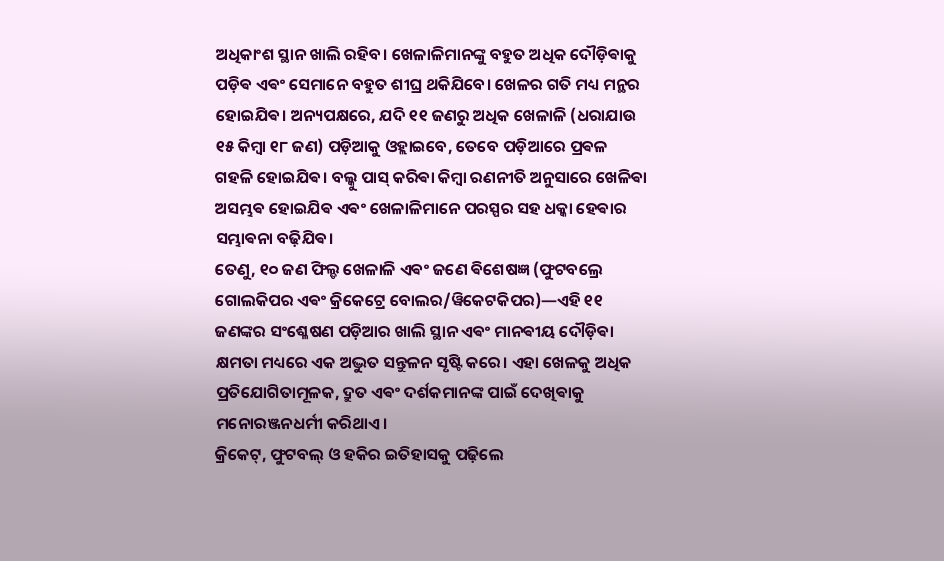ଅଧିକାଂଶ ସ୍ଥାନ ଖାଲି ରହିବ। ଖେଳାଳିମାନଙ୍କୁ ବହୁତ ଅଧିକ ଦୌଡ଼ିଵାକୁ ପଡ଼ିଵ ଏଵଂ ସେମାନେ ବହୁତ ଶୀଘ୍ର ଥକିଯିବେ। ଖେଳର ଗତି ମଧ୍ୟ ମନ୍ଥର ହୋଇଯିଵ। ଅନ୍ୟପକ୍ଷରେ, ଯଦି ୧୧ ଜଣରୁ ଅଧିକ ଖେଳାଳି (ଧରାଯାଉ ୧୫ କିମ୍ବା ୧୮ ଜଣ) ପଡ଼ିଆକୁ ଓହ୍ଲାଇବେ, ତେବେ ପଡ଼ିଆରେ ପ୍ରଵଳ ଗହଳି ହୋଇଯିଵ। ବଲ୍କୁ ପାସ୍ କରିଵା କିମ୍ବା ରଣନୀତି ଅନୁସାରେ ଖେଳିଵା ଅସମ୍ଭଵ ହୋଇଯିଵ ଏଵଂ ଖେଳାଳିମାନେ ପରସ୍ପର ସହ ଧକ୍କା ହେଵାର ସମ୍ଭାଵନା ବଢ଼ିଯିଵ।
ତେଣୁ, ୧୦ ଜଣ ଫିଲ୍ଡ ଖେଳାଳି ଏଵଂ ଜଣେ ଵିଶେଷଜ୍ଞ (ଫୁଟବଲ୍ରେ ଗୋଲକିପର ଏଵଂ କ୍ରିକେଟ୍ରେ ବୋଲର/ୱିକେଟକିପର)—ଏହି ୧୧ ଜଣଙ୍କର ସଂଶ୍ଳେଷଣ ପଡ଼ିଆର ଖାଲି ସ୍ଥାନ ଏଵଂ ମାନଵୀୟ ଦୌଡ଼ିଵା କ୍ଷମତା ମଧ୍ୟରେ ଏକ ଅଦ୍ଭୁତ ସନ୍ତୁଳନ ସୃଷ୍ଟି କରେ। ଏହା ଖେଳକୁ ଅଧିକ ପ୍ରତିଯୋଗିତାମୂଳକ, ଦ୍ରୁତ ଏଵଂ ଦର୍ଶକମାନଙ୍କ ପାଇଁ ଦେଖିଵାକୁ ମନୋରଞ୍ଜନଧର୍ମୀ କରିଥାଏ।
କ୍ରିକେଟ୍, ଫୁଟବଲ୍ ଓ ହକିର ଇତିହାସକୁ ପଢ଼ିଲେ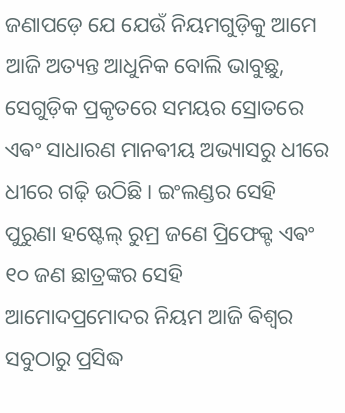ଜଣାପଡ଼େ ଯେ ଯେଉଁ ନିୟମଗୁଡ଼ିକୁ ଆମେ ଆଜି ଅତ୍ୟନ୍ତ ଆଧୁନିକ ବୋଲି ଭାବୁଛୁ, ସେଗୁଡ଼ିକ ପ୍ରକୃତରେ ସମୟର ସ୍ରୋତରେ ଏଵଂ ସାଧାରଣ ମାନଵୀୟ ଅଭ୍ୟାସରୁ ଧୀରେ ଧୀରେ ଗଢ଼ି ଉଠିଛି। ଇଂଲଣ୍ଡର ସେହି ପୁରୁଣା ହଷ୍ଟେଲ୍ ରୁମ୍ର ଜଣେ ପ୍ରିଫେକ୍ଟ ଏଵଂ ୧୦ ଜଣ ଛାତ୍ରଙ୍କର ସେହି ଆମୋଦପ୍ରମୋଦର ନିୟମ ଆଜି ଵିଶ୍ୱର ସବୁଠାରୁ ପ୍ରସିଦ୍ଧ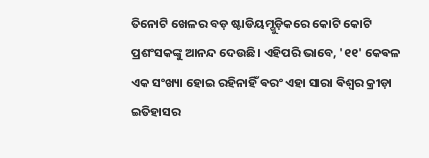ତିନୋଟି ଖେଳର ବଡ଼ ଷ୍ଟାଡିୟମ୍ଗୁଡ଼ିକରେ କୋଟି କୋଟି ପ୍ରଶଂସକଙ୍କୁ ଆନନ୍ଦ ଦେଉଛି। ଏହିପରି ଭାବେ, '୧୧' କେଵଳ ଏକ ସଂଖ୍ୟା ହୋଇ ରହିନାହିଁ ଵରଂ ଏହା ସାରା ଵିଶ୍ୱର କ୍ରୀଡ଼ା ଇତିହାସର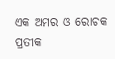ଏକ ଅମର ଓ ରୋଚକ ପ୍ରତୀକ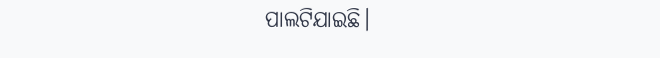ପାଲଟିଯାଇଛି।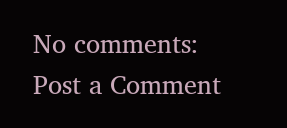No comments:
Post a Comment